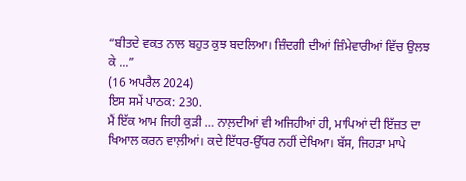“ਬੀਤਦੇ ਵਕਤ ਨਾਲ ਬਹੁਤ ਕੁਝ ਬਦਲਿਆ। ਜ਼ਿੰਦਗੀ ਦੀਆਂ ਜ਼ਿੰਮੇਵਾਰੀਆਂ ਵਿੱਚ ਉਲਝ ਕੇ ...”
(16 ਅਪਰੈਲ 2024)
ਇਸ ਸਮੇਂ ਪਾਠਕ: 230.
ਮੈਂ ਇੱਕ ਆਮ ਜਿਹੀ ਕੁੜੀ … ਨਾਲ਼ਦੀਆਂ ਵੀ ਅਜਿਹੀਆਂ ਹੀ, ਮਾਪਿਆਂ ਦੀ ਇੱਜ਼ਤ ਦਾ ਖਿਆਲ ਕਰਨ ਵਾਲ਼ੀਆਂ। ਕਦੇ ਇੱਧਰ-ਉੱਧਰ ਨਹੀਂ ਦੇਖਿਆ। ਬੱਸ, ਜਿਹੜਾ ਮਾਪੇ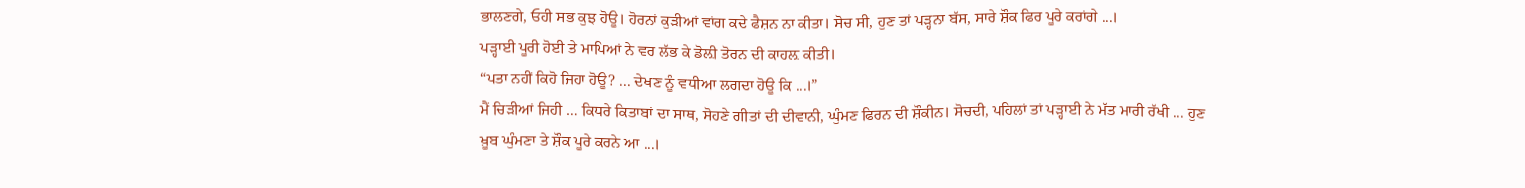ਭਾਲਣਗੇ, ਓਹੀ ਸਭ ਕੁਝ ਹੋਊ। ਹੋਰਨਾਂ ਕੁੜੀਆਂ ਵਾਂਗ ਕਦੇ ਫੈਸ਼ਨ ਨਾ ਕੀਤਾ। ਸੋਚ ਸੀ, ਹੁਣ ਤਾਂ ਪੜ੍ਹਨਾ ਬੱਸ, ਸਾਰੇ ਸ਼ੌਕ ਫਿਰ ਪੂਰੇ ਕਰਾਂਗੇ ...।
ਪੜ੍ਹਾਈ ਪੂਰੀ ਹੋਈ ਤੇ ਮਾਪਿਆਂ ਨੇ ਵਰ ਲੱਭ ਕੇ ਡੋਲ਼ੀ ਤੋਰਨ ਦੀ ਕਾਹਲ਼ ਕੀਤੀ।
“ਪਤਾ ਨਹੀਂ ਕਿਹੋ ਜਿਹਾ ਹੋਊ? ... ਦੇਖਣ ਨੂੰ ਵਧੀਆ ਲਗਦਾ ਹੋਊ ਕਿ ...।”
ਮੈਂ ਚਿੜੀਆਂ ਜਿਹੀ … ਕਿਧਰੇ ਕਿਤਾਬਾਂ ਦਾ ਸਾਥ, ਸੋਹਣੇ ਗੀਤਾਂ ਦੀ ਦੀਵਾਨੀ, ਘੁੰਮਣ ਫਿਰਨ ਦੀ ਸ਼ੌਕੀਨ। ਸੋਚਦੀ, ਪਹਿਲਾਂ ਤਾਂ ਪੜ੍ਹਾਈ ਨੇ ਮੱਤ ਮਾਰੀ ਰੱਖੀ ... ਹੁਣ ਖ਼ੂਬ ਘੁੰਮਣਾ ਤੇ ਸ਼ੌਕ ਪੂਰੇ ਕਰਨੇ ਆ ...।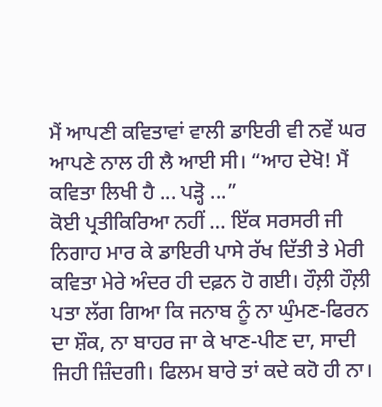ਮੈਂ ਆਪਣੀ ਕਵਿਤਾਵਾਂ ਵਾਲੀ ਡਾਇਰੀ ਵੀ ਨਵੇਂ ਘਰ ਆਪਣੇ ਨਾਲ ਹੀ ਲੈ ਆਈ ਸੀ। “ਆਹ ਦੇਖੋ! ਮੈਂ ਕਵਿਤਾ ਲਿਖੀ ਹੈ ... ਪੜ੍ਹੋ ...”
ਕੋਈ ਪ੍ਰਤੀਕਿਰਿਆ ਨਹੀਂ … ਇੱਕ ਸਰਸਰੀ ਜੀ ਨਿਗਾਹ ਮਾਰ ਕੇ ਡਾਇਰੀ ਪਾਸੇ ਰੱਖ ਦਿੱਤੀ ਤੇ ਮੇਰੀ ਕਵਿਤਾ ਮੇਰੇ ਅੰਦਰ ਹੀ ਦਫ਼ਨ ਹੋ ਗਈ। ਹੌਲ਼ੀ ਹੌਲ਼ੀ ਪਤਾ ਲੱਗ ਗਿਆ ਕਿ ਜਨਾਬ ਨੂੰ ਨਾ ਘੁੰਮਣ-ਫਿਰਨ ਦਾ ਸ਼ੌਕ, ਨਾ ਬਾਹਰ ਜਾ ਕੇ ਖਾਣ-ਪੀਣ ਦਾ, ਸਾਦੀ ਜਿਹੀ ਜ਼ਿੰਦਗੀ। ਫਿਲਮ ਬਾਰੇ ਤਾਂ ਕਦੇ ਕਹੋ ਹੀ ਨਾ।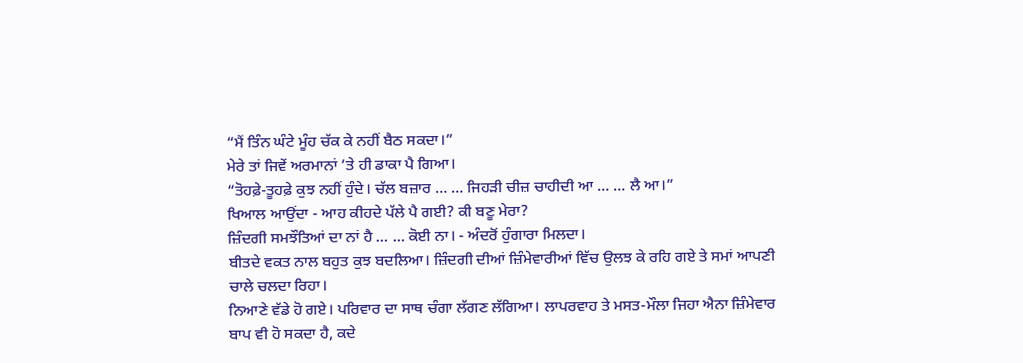“ਮੈਂ ਤਿੰਨ ਘੰਟੇ ਮੂੰਹ ਚੱਕ ਕੇ ਨਹੀਂ ਬੈਠ ਸਕਦਾ।”
ਮੇਰੇ ਤਾਂ ਜਿਵੇਂ ਅਰਮਾਨਾਂ ’ਤੇ ਹੀ ਡਾਕਾ ਪੈ ਗਿਆ।
“ਤੋਹਫ਼ੇ-ਤੂਹਫ਼ੇ ਕੁਝ ਨਹੀਂ ਹੁੰਦੇ। ਚੱਲ ਬਜ਼ਾਰ … … ਜਿਹੜੀ ਚੀਜ਼ ਚਾਹੀਦੀ ਆ … … ਲੈ ਆ।”
ਖਿਆਲ ਆਉਂਦਾ - ਆਹ ਕੀਹਦੇ ਪੱਲੇ ਪੈ ਗਈ? ਕੀ ਬਣੂ ਮੇਰਾ?
ਜ਼ਿੰਦਗੀ ਸਮਝੌਤਿਆਂ ਦਾ ਨਾਂ ਹੈ … … ਕੋਈ ਨਾ। - ਅੰਦਰੋਂ ਹੁੰਗਾਰਾ ਮਿਲਦਾ।
ਬੀਤਦੇ ਵਕਤ ਨਾਲ ਬਹੁਤ ਕੁਝ ਬਦਲਿਆ। ਜ਼ਿੰਦਗੀ ਦੀਆਂ ਜ਼ਿੰਮੇਵਾਰੀਆਂ ਵਿੱਚ ਉਲਝ ਕੇ ਰਹਿ ਗਏ ਤੇ ਸਮਾਂ ਆਪਣੀ ਚਾਲੇ ਚਲਦਾ ਰਿਹਾ।
ਨਿਆਣੇ ਵੱਡੇ ਹੋ ਗਏ। ਪਰਿਵਾਰ ਦਾ ਸਾਥ ਚੰਗਾ ਲੱਗਣ ਲੱਗਿਆ। ਲਾਪਰਵਾਹ ਤੇ ਮਸਤ-ਮੌਲਾ ਜਿਹਾ ਐਨਾ ਜ਼ਿੰਮੇਵਾਰ ਬਾਪ ਵੀ ਹੋ ਸਕਦਾ ਹੈ, ਕਦੇ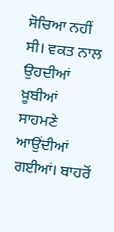ਸੋਚਿਆ ਨਹੀਂ ਸੀ। ਵਕਤ ਨਾਲ ਉਹਦੀਆਂ ਖ਼ੂਬੀਆਂ ਸਾਹਮਣੇ ਆਉਂਦੀਆਂ ਗਈਆਂ। ਬਾਹਰੋਂ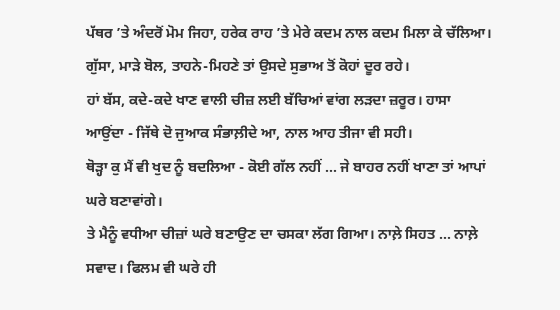ਪੱਥਰ ’ਤੇ ਅੰਦਰੋਂ ਮੋਮ ਜਿਹਾ, ਹਰੇਕ ਰਾਹ ’ਤੇ ਮੇਰੇ ਕਦਮ ਨਾਲ ਕਦਮ ਮਿਲਾ ਕੇ ਚੱਲਿਆ। ਗੁੱਸਾ, ਮਾੜੇ ਬੋਲ, ਤਾਹਨੇ-ਮਿਹਣੇ ਤਾਂ ਉਸਦੇ ਸੁਭਾਅ ਤੋਂ ਕੋਹਾਂ ਦੂਰ ਰਹੇ।
ਹਾਂ ਬੱਸ, ਕਦੇ-ਕਦੇ ਖਾਣ ਵਾਲੀ ਚੀਜ਼ ਲਈ ਬੱਚਿਆਂ ਵਾਂਗ ਲੜਦਾ ਜ਼ਰੂਰ। ਹਾਸਾ ਆਉਂਦਾ - ਜਿੱਥੇ ਦੋ ਜੁਆਕ ਸੰਭਾਲ਼ੀਦੇ ਆ, ਨਾਲ ਆਹ ਤੀਜਾ ਵੀ ਸਹੀ।
ਥੋੜ੍ਹਾ ਕੁ ਮੈਂ ਵੀ ਖੁਦ ਨੂੰ ਬਦਲਿਆ - ਕੋਈ ਗੱਲ ਨਹੀਂ … ਜੇ ਬਾਹਰ ਨਹੀਂ ਖਾਣਾ ਤਾਂ ਆਪਾਂ ਘਰੇ ਬਣਾਵਾਂਗੇ।
ਤੇ ਮੈਨੂੰ ਵਧੀਆ ਚੀਜ਼ਾਂ ਘਰੇ ਬਣਾਉਣ ਦਾ ਚਸਕਾ ਲੱਗ ਗਿਆ। ਨਾਲ਼ੇ ਸਿਹਤ … ਨਾਲ਼ੇ ਸਵਾਦ। ਫਿਲਮ ਵੀ ਘਰੇ ਹੀ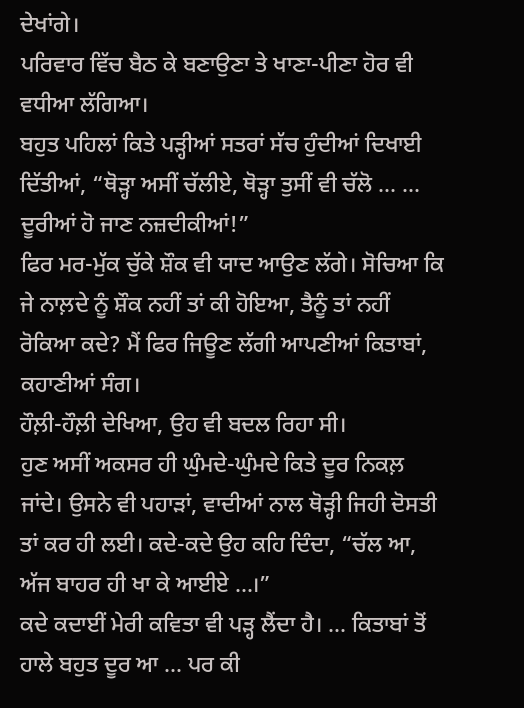ਦੇਖਾਂਗੇ।
ਪਰਿਵਾਰ ਵਿੱਚ ਬੈਠ ਕੇ ਬਣਾਉਣਾ ਤੇ ਖਾਣਾ-ਪੀਣਾ ਹੋਰ ਵੀ ਵਧੀਆ ਲੱਗਿਆ।
ਬਹੁਤ ਪਹਿਲਾਂ ਕਿਤੇ ਪੜ੍ਹੀਆਂ ਸਤਰਾਂ ਸੱਚ ਹੁੰਦੀਆਂ ਦਿਖਾਈ ਦਿੱਤੀਆਂ, “ਥੋੜ੍ਹਾ ਅਸੀਂ ਚੱਲੀਏ, ਥੋੜ੍ਹਾ ਤੁਸੀਂ ਵੀ ਚੱਲੋ … … ਦੂਰੀਆਂ ਹੋ ਜਾਣ ਨਜ਼ਦੀਕੀਆਂ!”
ਫਿਰ ਮਰ-ਮੁੱਕ ਚੁੱਕੇ ਸ਼ੌਕ ਵੀ ਯਾਦ ਆਉਣ ਲੱਗੇ। ਸੋਚਿਆ ਕਿ ਜੇ ਨਾਲ਼ਦੇ ਨੂੰ ਸ਼ੌਕ ਨਹੀਂ ਤਾਂ ਕੀ ਹੋਇਆ, ਤੈਨੂੰ ਤਾਂ ਨਹੀਂ ਰੋਕਿਆ ਕਦੇ? ਮੈਂ ਫਿਰ ਜਿਊਣ ਲੱਗੀ ਆਪਣੀਆਂ ਕਿਤਾਬਾਂ, ਕਹਾਣੀਆਂ ਸੰਗ।
ਹੌਲ਼ੀ-ਹੌਲ਼ੀ ਦੇਖਿਆ, ਉਹ ਵੀ ਬਦਲ ਰਿਹਾ ਸੀ।
ਹੁਣ ਅਸੀਂ ਅਕਸਰ ਹੀ ਘੁੰਮਦੇ-ਘੁੰਮਦੇ ਕਿਤੇ ਦੂਰ ਨਿਕਲ਼ ਜਾਂਦੇ। ਉਸਨੇ ਵੀ ਪਹਾੜਾਂ, ਵਾਦੀਆਂ ਨਾਲ ਥੋੜ੍ਹੀ ਜਿਹੀ ਦੋਸਤੀ ਤਾਂ ਕਰ ਹੀ ਲਈ। ਕਦੇ-ਕਦੇ ਉਹ ਕਹਿ ਦਿੰਦਾ, “ਚੱਲ ਆ, ਅੱਜ ਬਾਹਰ ਹੀ ਖਾ ਕੇ ਆਈਏ ...।”
ਕਦੇ ਕਦਾਈਂ ਮੇਰੀ ਕਵਿਤਾ ਵੀ ਪੜ੍ਹ ਲੈਂਦਾ ਹੈ। ... ਕਿਤਾਬਾਂ ਤੋਂ ਹਾਲੇ ਬਹੁਤ ਦੂਰ ਆ ... ਪਰ ਕੀ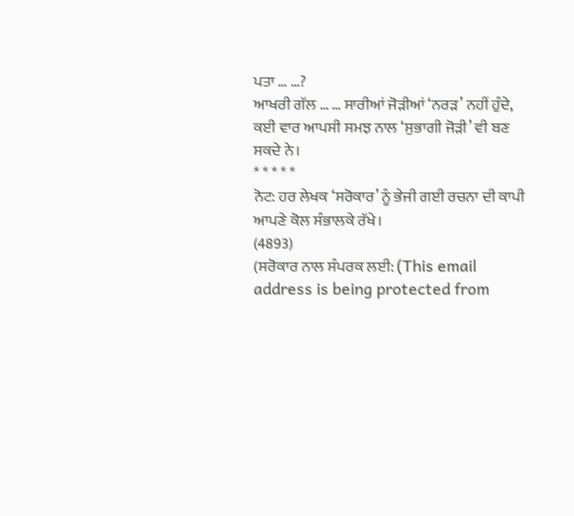ਪਤਾ … …?
ਆਖਰੀ ਗੱਲ … … ਸਾਰੀਆਂ ਜੋੜੀਆਂ ‘ਨਰੜ’ ਨਹੀਂ ਹੁੰਦੇ, ਕਈ ਵਾਰ ਆਪਸੀ ਸਮਝ ਨਾਲ ‘ਸੁਭਾਗੀ ਜੋੜੀ’ ਵੀ ਬਣ ਸਕਦੇ ਨੇ।
* * * * *
ਨੋਟ: ਹਰ ਲੇਖਕ ‘ਸਰੋਕਾਰ’ ਨੂੰ ਭੇਜੀ ਗਈ ਰਚਨਾ ਦੀ ਕਾਪੀ ਆਪਣੇ ਕੋਲ ਸੰਭਾਲਕੇ ਰੱਖੇ।
(4893)
(ਸਰੋਕਾਰ ਨਾਲ ਸੰਪਰਕ ਲਈ: (This email address is being protected from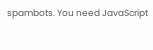spambots. You need JavaScript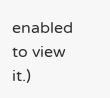enabled to view it.)